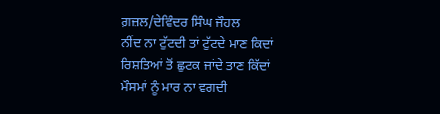ਗ਼ਜ਼ਲ/ਦੇਵਿੰਦਰ ਸਿੰਘ ਜੌਹਲ
ਨੀਂਦ ਨਾ ਟੁੱਟਦੀ ਤਾਂ ਟੁੱਟਦੇ ਮਾਣ ਕਿਦਾਂ
ਰਿਸ਼ਤਿਆਂ ਤੋਂ ਛੁਟਕ ਜਾਂਦੇ ਤਾਣ ਕਿੱਦਾਂ
ਮੌਸਮਾਂ ਨੂੰ ਮਾਰ ਨਾ ਵਗਦੀ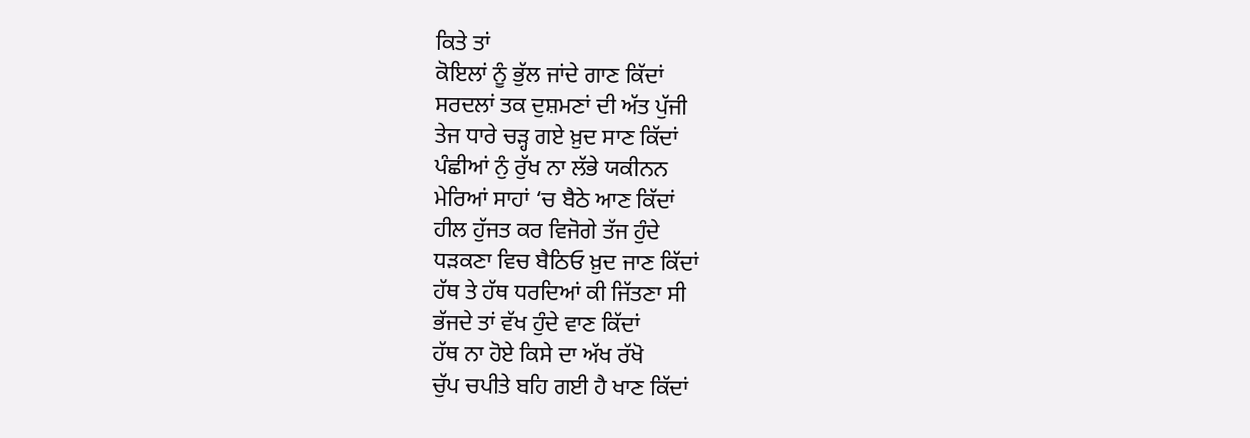ਕਿਤੇ ਤਾਂ
ਕੋਇਲਾਂ ਨੂੰ ਭੁੱਲ ਜਾਂਦੇ ਗਾਣ ਕਿੱਦਾਂ
ਸਰਦਲਾਂ ਤਕ ਦੁਸ਼ਮਣਾਂ ਦੀ ਅੱਤ ਪੁੱਜੀ
ਤੇਜ ਧਾਰੇ ਚੜ੍ਹ ਗਏ ਖ਼ੁਦ ਸਾਣ ਕਿੱਦਾਂ
ਪੰਛੀਆਂ ਨੁੰ ਰੁੱਖ ਨਾ ਲੱਭੇ ਯਕੀਨਨ
ਮੇਰਿਆਂ ਸਾਹਾਂ ‘ਚ ਬੈਠੇ ਆਣ ਕਿੱਦਾਂ
ਹੀਲ ਹੁੱਜਤ ਕਰ ਵਿਜੋਗੇ ਤੱਜ ਹੁੰਦੇ
ਧੜਕਣਾ ਵਿਚ ਬੈਠਿਓ ਖ਼ੁਦ ਜਾਣ ਕਿੱਦਾਂ
ਹੱਥ ਤੇ ਹੱਥ ਧਰਦਿਆਂ ਕੀ ਜਿੱਤਣਾ ਸੀ
ਭੱਜਦੇ ਤਾਂ ਵੱਖ ਹੁੰਦੇ ਵਾਣ ਕਿੱਦਾਂ
ਹੱਥ ਨਾ ਹੋਏ ਕਿਸੇ ਦਾ ਅੱਖ ਰੱਖੋ
ਚੁੱਪ ਚਪੀਤੇ ਬਹਿ ਗਈ ਹੈ ਖਾਣ ਕਿੱਦਾਂ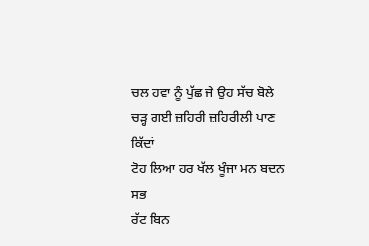ਚਲ ਹਵਾ ਨੂੰ ਪੁੱਛ ਜੇ ਉਹ ਸੱਚ ਬੋਲੇ
ਚੜ੍ਹ ਗਈ ਜ਼ਹਿਰੀ ਜ਼ਹਿਰੀਲੀ ਪਾਣ ਕਿੱਦਾਂ
ਟੋਹ ਲਿਆ ਹਰ ਖੱਲ ਖੂੰਜਾ ਮਨ ਬਦਨ ਸਭ
ਰੱਟ ਬਿਨ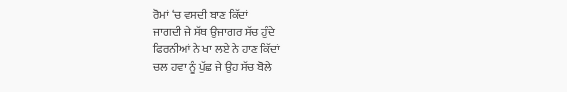ਰੋਮਾਂ ‘ਚ ਵਸਦੀ ਬਾਣ ਕਿੱਦਾਂ
ਜਾਗਦੀ ਜੇ ਸੱਥ ਉਜਾਗਰ ਸੱਚ ਹੁੰਦੇ
ਫਿਰਨੀਆਂ ਨੇ ਖਾ ਲਏ ਨੇ ਹਾਣ ਕਿੱਦਾਂ
ਚਲ ਹਵਾ ਨੂੰ ਪੁੱਛ ਜੇ ਉਹ ਸੱਚ ਬੋਲੇ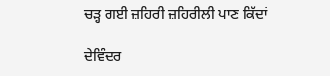ਚੜ੍ਹ ਗਈ ਜ਼ਹਿਰੀ ਜ਼ਹਿਰੀਲੀ ਪਾਣ ਕਿੱਦਾਂ

ਦੇਵਿੰਦਰ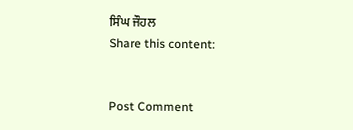ਸਿੰਘ ਜੌਹਲ
Share this content:


Post Comment